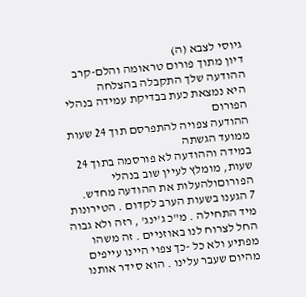גיוסי לצבא (ה)
דיון מתוך פורום טראומה והלם-קרב
ההודעה שלך התקבלה בהצלחה
היא נמצאת כעת בבדיקת עמידה בנהלי הפורום
ההודעה צפויה להתפרסם תוך 24 שעות ממועד הגשתה
במידה וההודעה לא פורסמה בתוך 24 שעות, מומלץ לעיין שוב בנהלי הפורוםולהעלות את ההודעה מחדש.
7 הגענו בשעות הערב לקדום . הטירונות מיד התחילה . מ"כ ג'ינג' , רזה ולא גבוה החל לצרוח לנו באוזניים . זה משהו מפתיע ולא כל -כך צפוי היינו עייפים מהיום שעבר עלינו . הוא סידר אותנו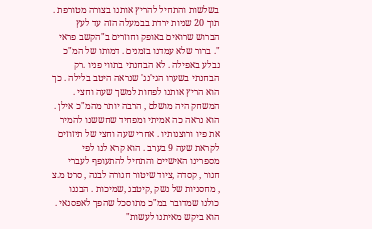בשלשות והתחיל להריץ אותנו בצורה מטורפת . תוך 20 שניות ירדת בבמעלה הזה עד לעץ הברוש שרואים באופק וחוזרים ב"הקשב פראי ". ברור שלא עמדנו בזמנים . דמותו של המ"כ נבלע באפילה . לא הבחנתי בתווי פניו .רק הבחנתי בשערו הגי'נג' שנראה היטב בלילה . כך הוא הריץ אותנו לפחות למשך שעה וחצי . המשחק היה מושלם , הרבה יותר מהמ"כ אילן . הוא נראה כה אמיתי ומפחיד שחששנו להמיר את פיו ורוצנותיו . אחרי שעה וחצי של תיזוזים לקראת שעה 9 בערב . הוא קרא לנו לפי מספרינו האישיים והתחיל להתעופף לעברי חגור , קסדה ,ציוד שיטור חגורה לבנה , סרט מ.צ , מחסניות של נשק ,קיטבג ,שמיכות . הבננו כולנו שמדובר במ"כ מתוסכל שהפך לאפסנאי . הוא ביקש מאיתנו לעשות"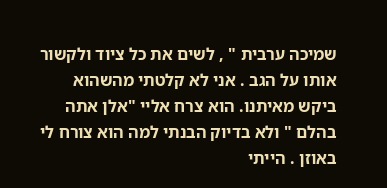שמיכה ערבית " , לשים את כל ציוד ולקשור אותו על הגב . אני לא קלטתי מהשהוא ביקש מאיתנו. הוא צרח אליי "אלן אתה בהלם " ולא בדיוק הבנתי למה הוא צורח לי באוזן . הייתי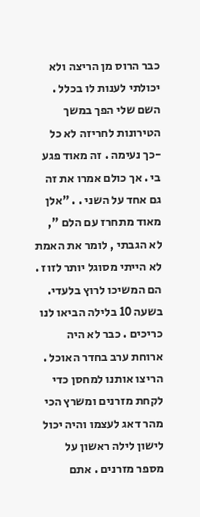כבר הרוס מן הריצה ולא יכולתי לענות לו בכלל . השם שלי הפך במשך הטירונות לחריזה לא כל -כך נעימה . זה מאוד פגע בי . אך כולם אמרו את זה גם אחד על השני . . "אלן מאוד מתחרז עם הלם ", לא הגבתי , לומר את האמת לא הייתי מסוגל יותר לזוז . הם המשיכו לרוץ בלעדי. בשעה 10 בלילה הביאו לנו כריכים . כבר לא היה ארוחת ערב בחדר האוכל . הריצו אותנו למחסן כדי לקחת מזרנים ומשרץ הכי מהר דאג לעצמו והיה יכול לישון לילה ראשון על מספר מזרנים . אתם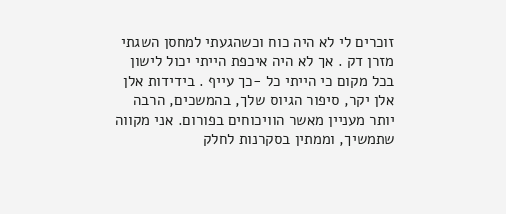זוכרים לי לא היה כוח וכשהגעתי למחסן השגתי מזרן דק . אך לא היה איכפת הייתי יכול לישון בכל מקום כי הייתי כל -כך עייף . בידידות אלן
אלן יקר, סיפור הגיוס שלך, בהמשכים, הרבה יותר מעניין מאשר הוויכוחים בפורום. אני מקווה שתמשיך, וממתין בסקרנות לחלק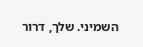השמיני. שלך, דרור